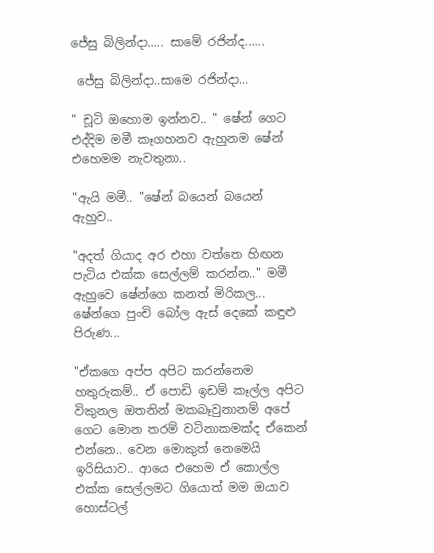ජේසු බිලින්දා..... සාමේ රජින්ද......

 ජේසු බිලින්දා..සාමෙ රජින්දා...

" චූටි ඔහොම ඉන්නව.. " ෂේන් ගෙට එද්දිම මමී කෑගහනව ඇහුනම ෂේන් එහෙමම නැවතුනා..

"ඇයි මමී.. "ෂේන් බයෙන් බයෙන් ඇහුව..

"අදත් ගියාද අර එහා වත්තෙ හිඟන පැටිය එක්ක සෙල්ලම් කරන්න.." මමී ඇහුවෙ ෂේන්ගෙ කනත් මිරිකල... ෂේන්ගෙ පුංචි බෝල ඇස් දෙකේ කඳුළු පිරුණ...

"ඒකගෙ අප්ප අපිට කරන්නෙම හතුරුකම්.. ඒ පොඩි ඉඩම් කෑල්ල අපිට විකුනල ඔතනින් මකබෑවුනානම් අපේ ගෙට මොන තරම් වටිනාකමක්ද ඒකෙන් එන්නෙ.. වෙන මොකුත් නෙමෙයි ඉරිසියාව.. ආයෙ එහෙම ඒ කොල්ල එක්ක සෙල්ලමට ගියොත් මම ඔයාව හොස්ටල්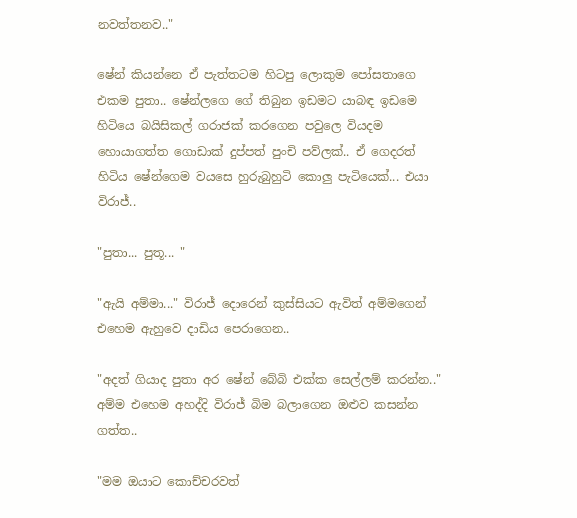නවත්තනව.."

ෂේන් කියන්නෙ ඒ පැත්තටම හිටපු ලොකුම පෝසතාගෙ එකම පුතා.. ෂේන්ලගෙ ගේ තිබුන ඉඩමට යාබඳ ඉඩමෙ හිටියෙ බයිසිකල් ගරාජක් කරගෙන පවුලෙ වියදම හොයාගත්ත ගොඩාක් දුප්පත් පුංචි පව්ලක්.. ඒ ගෙදරත් හිටිය ෂේන්ගෙම වයසෙ හුරුබුහුටි කොලු පැටියෙක්... එයා විරාජ්..

"පුතා... පුතූ... "

"ඇයි අම්මා..." විරාජ් දොරෙන් කුස්සියට ඇවිත් අම්මගෙන් එහෙම ඇහුවෙ දාඩිය පෙරාගෙන..

"අදත් ගියාද පුතා අර ෂේන් බේබි එක්ක සෙල්ලම් කරන්න.." අම්ම එහෙම අහද්දි විරාජ් බිම බලාගෙන ඔළුව කසන්න ගත්ත..

"මම ඔයාට කොච්චරවත්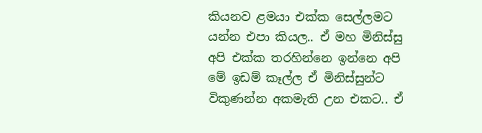කියනව ළමයා එක්ක සෙල්ලමට යන්න එපා කියල.. ඒ මහ මිනිස්සු අපි එක්ක තරහින්නෙ ඉන්නෙ අපි මේ ඉඩම් කෑල්ල ඒ මිනිස්සුන්ට විකුණන්න අකමැති උන එකට.. ඒ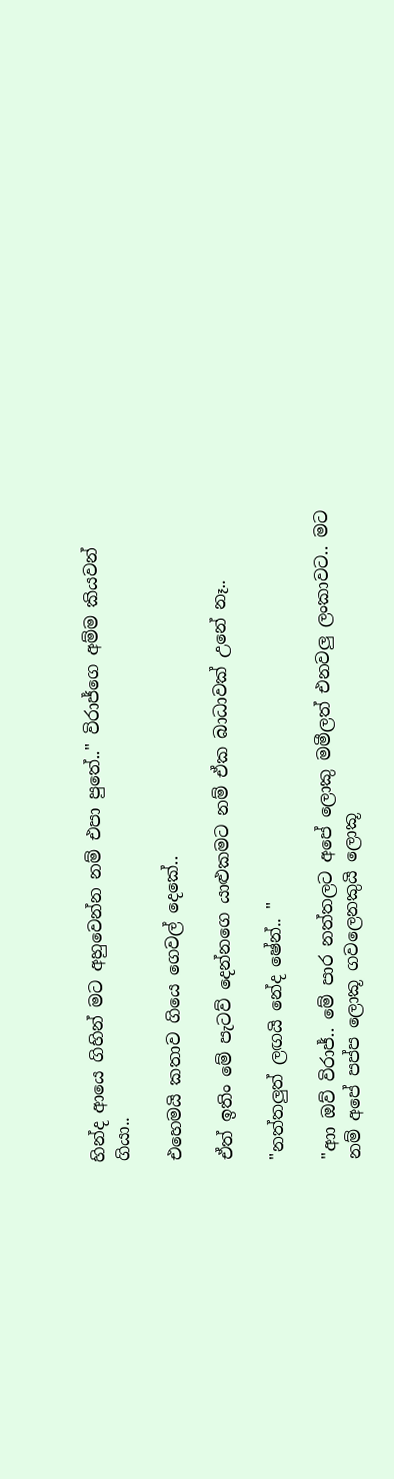හින්ද ආයෙ ගිහින් මට අහුවෙන්න නම් එපා පුතේ.." විරාජ්ගෙ අම්ම කියවන් ගියා..

එහෙමයි කතාව ගියෙ ගෙවල් දෙකේ..

ඒත් ඉතිං මේ පැටව් දෙන්නගෙ යාළුකමට නම් ඒක බාධාවක් උනේ නෑ..

"නත්තලුත් ලඟයි නේද ෂේන්.. "

"ආා ඔව් විරාජ්.. මේ පාර නත්තලට අපේ ලොකු මමීලත් එනවලු ලංකාවට.. මට නම් අපේ පප්ප ලොකූ ගවලෙනකුයි ලොකූ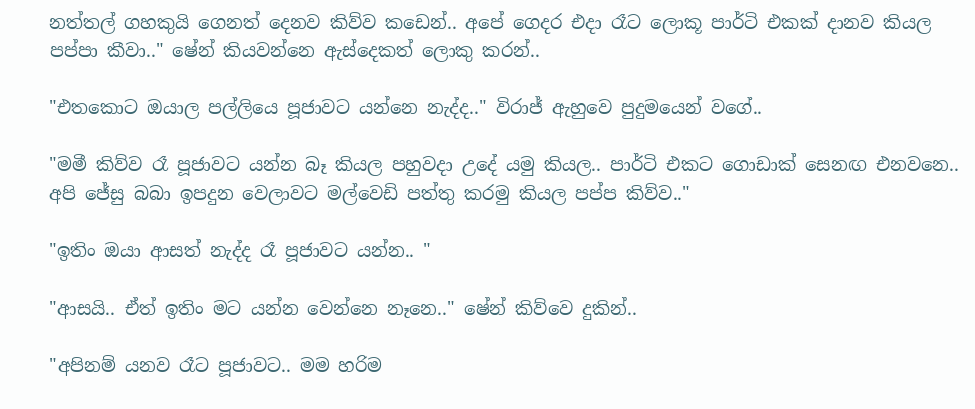නත්තල් ගහකුයි ගෙනත් දෙනව කිව්ව කඩෙන්.. අපේ ගෙදර එදා රෑට ලොකූ පාර්ටි එකක් දානව කියල පප්පා කීවා.." ෂේන් කියවන්නෙ ඇස්දෙකත් ලොකු කරන්..

"එතකොට ඔයාල පල්ලියෙ පූජාවට යන්නෙ නැද්ද.." විරාජ් ඇහුවෙ පුදුමයෙන් වගේ..

"මමී කිව්ව රෑ පූජාවට යන්න බෑ කියල පහුවදා උදේ යමු කියල.. පාර්ටි එකට ගොඩාක් සෙනඟ එනවනෙ.. අපි ජේසු බබා ඉපදුන වෙලාවට මල්වෙඩි පත්තු කරමු කියල පප්ප කිව්ව.."

"ඉතිං ඔයා ආසත් නැද්ද රෑ පූජාවට යන්න.. "

"ආසයි.. ඒත් ඉතිං මට යන්න වෙන්නෙ නෑනෙ.." ෂේන් කිව්වෙ දුකින්..

"අපිනම් යනව රෑට පූජාවට.. මම හරිම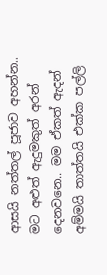ආසයි නත්තල් පූජාව අහන්න.. මට අළුත් ඇදුමකුත් අරන් දෙනවනෙ.. මම ඒකත් ඇදන් අම්මයි තාත්තයි එක්ක පල්ලි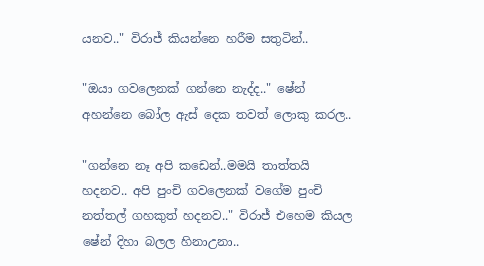යනව.." විරාජ් කියන්නෙ හරීම සතුටින්..

"ඔයා ගවලෙනක් ගන්නෙ නැද්ද.." ෂේන් අහන්නෙ බෝල ඇස් දෙක තවත් ලොකු කරල..

"ගන්නෙ නෑ අපි කඩෙන්..මමයි තාත්තයි හදනව.. අපි පුංචි ගවලෙනක් වගේම පුංචි නත්තල් ගහකුත් හදනව.." විරාජ් එහෙම කියල ෂේන් දිහා බලල හිනාඋනා..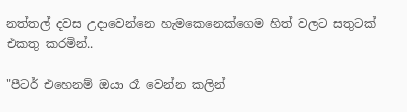නත්තල් දවස උදාවෙන්නෙ හැමකෙනෙක්ගෙම හිත් වලට සතුටක් එකතු කරමින්..

"පීටර් එහෙනම් ඔයා රෑ වෙන්න කලින්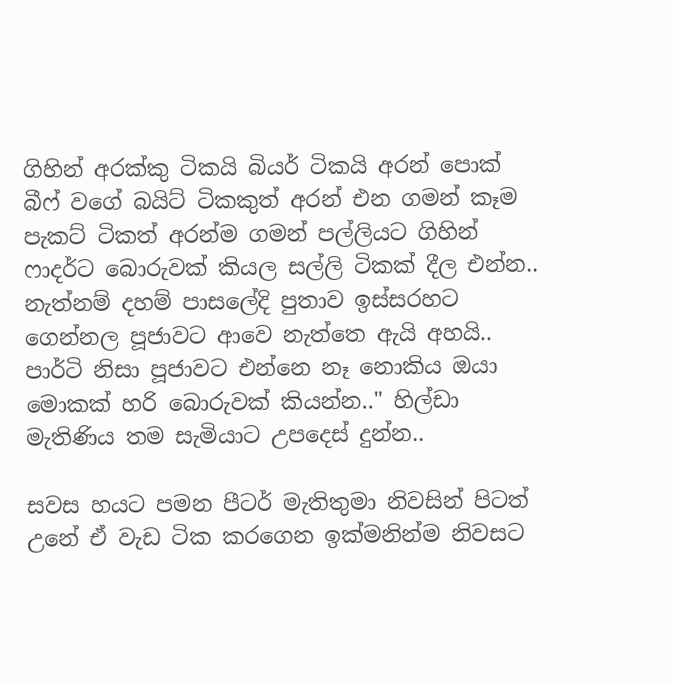ගිහින් අරක්කු ටිකයි බියර් ටිකයි අරන් පොක් බීෆ් වගේ බයිට් ටිකකුත් අරන් එන ගමන් කෑම පැකට් ටිකත් අරන්ම ගමන් පල්ලියට ගිහින් ෆාදර්ට බොරුවක් කියල සල්ලි ටිකක් දීල එන්න.. නැත්නම් දහම් පාසලේදි පුතාව ඉස්සරහට ගෙන්නල පූජාවට ආවෙ නැත්තෙ ඇයි අහයි.. පාර්ටි නිසා පූජාවට එන්නෙ නෑ නොකිය ඔයා මොකක් හරි බොරුවක් කියන්න.." හිල්ඩා මැතිණිය තම සැමියාට උපදෙස් දුන්න..

සවස හයට පමන පීටර් මැතිතුමා නිවසින් පිටත් උනේ ඒ වැඩ ටික කරගෙන ඉක්මනින්ම නිවසට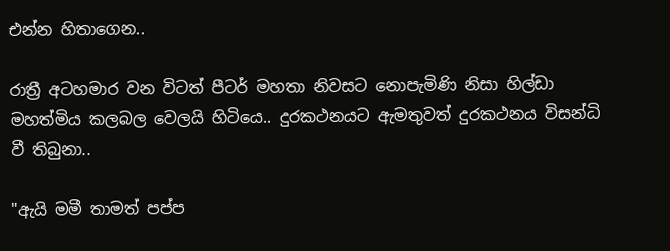එන්න හිතාගෙන..

රාත්‍රී අටහමාර වන විටත් පීටර් මහතා නිවසට නොපැමිණි නිසා හිල්ඩා මහත්මිය කලබල වෙලයි හිටියෙ.. දුරකථනයට ඇමතුවත් දුරකථනය විසන්ධි වී තිබුනා..

"ඇයි මමී තාමත් පප්ප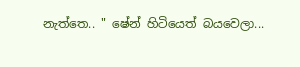නැත්තෙ.. " ෂේන් හිටියෙත් බයවෙලා...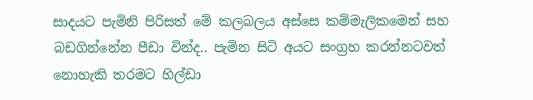සාදයට පැමිනි පිරිසත් මේ කලබලය අස්සෙ කම්මැලිකමෙන් සහ බඩගින්නේන පීඩා වින්ද.. පැමින සිටි අයට සංග්‍රහ කරන්නටවත් නොහැකි තරමට හිල්ඩා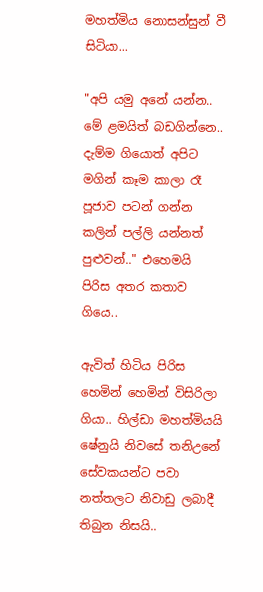මහත්මිය නොසන්සුන් වී සිටියා...

"අපි යමු අනේ යන්න.. මේ ළමයිත් බඩගින්නෙ.. දැම්ම ගියොත් අපිට මගින් කෑම කාලා රෑ පූජාව පටන් ගන්න කලින් පල්ලි යන්නත් පුළුවන්.." එහෙමයි පිරිස අතර කතාව ගියෙ..

ඇවිත් හිටිය පිරිස හෙමින් හෙමින් විසිරිලා ගියා.. හිල්ඩා මහත්මියයි ෂේනුයි නිවසේ තනිඋනේ සේවකයන්ට පවා නත්තලට නිවාඩු ලබාදී තිබුන නිසයි..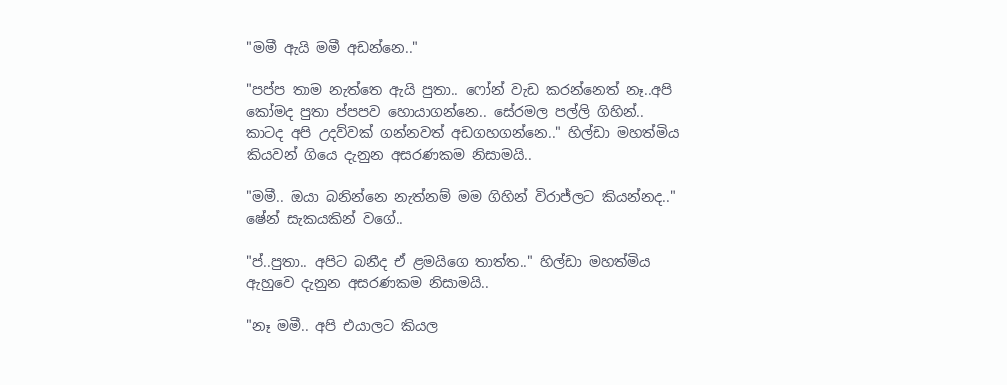"මමී ඇයි මමී අඩන්නෙ.."

"පප්ප තාම නැත්තෙ ඇයි පුතා.. ෆෝන් වැඩ කරන්නෙත් නෑ..අපි කෝමද පුතා ප්පපව හොයාගන්නෙ.. සේරමල පල්ලි ගිහින්.. කාටද අපි උදව්වක් ගන්නවත් අඩගහගන්නෙ.." හිල්ඩා මහත්මිය කියවන් ගියෙ දැනුන අසරණකම නිසාමයි..

"මමී.. ඔයා බනින්නෙ නැත්නම් මම ගිහින් විරාජ්ලට කියන්නද.." ෂේන් සැකයකින් වගේ..

"ප්..පුතා.. අපිට බනීද ඒ ළමයිගෙ තාත්ත.." හිල්ඩා මහත්මිය ඇහුවෙ දැනුන අසරණකම නිසාමයි..

"නෑ මමී.. අපි එයාලට කියල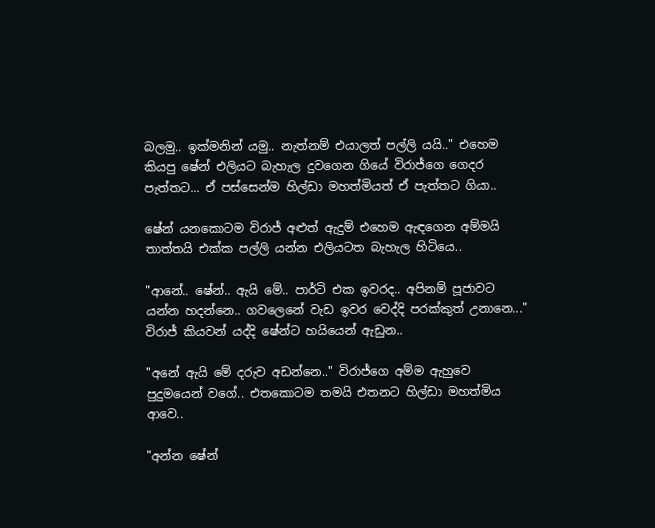බලමු.. ඉක්මනින් යමු.. නැත්නම් එයාලත් පල්ලි යයි.." එහෙම කියපු ෂේන් එලියට බැහැල දුවගෙන ගියේ විරාජ්ගෙ ගෙදර පැත්තට... ඒ පස්සෙන්ම හිල්ඩා මහත්මියත් ඒ පැත්තට ගියා..

ෂේන් යනකොටම විරාජ් අළුත් ඇදුම් එහෙම ඇඳගෙන අම්මයි තාත්තයි එක්ක පල්ලි යන්න එලියටත බැහැල හිටියෙ..

"ආනේ.. ෂේන්.. ඇයි මේ.. පාර්ටි එක ඉවරද.. අපිනම් පූජාවට යන්න හදන්නෙ.. ගවලෙනේ වැඩ ඉවර වෙද්දි පරක්කුත් උනානෙ..." විරාජ් කියවන් යද්දි ෂේන්ට හයියෙන් ඇඩුන..

"අනේ ඇයි මේ දරුව අඩන්නෙ.." විරාජ්ගෙ අම්ම ඇහුවෙ පුදුමයෙන් වගේ.. එතකොටම තමයි එතනට හිල්ඩා මහත්මිය ආවෙ..

"අන්න ෂේන්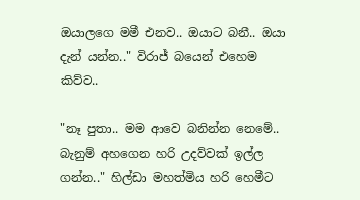ඔයාලගෙ මමී එනව.. ඔයාට බනී.. ඔයා දැන් යන්න.." විරාජ් බයෙන් එහෙම කිව්ව..

"නෑ පුතා.. මම ආවෙ බනින්න නෙමේ.. බැනුම් අහගෙන හරි උදව්වක් ඉල්ල ගන්න.." හිල්ඩා මහත්මිය හරි හෙමීට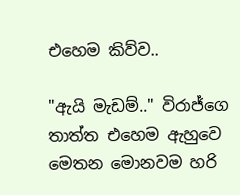එහෙම කිව්ව..

"ඇයි මැඩම්.." විරාජ්ගෙ තාත්ත එහෙම ඇහුවෙ මෙතන මොනවම හරි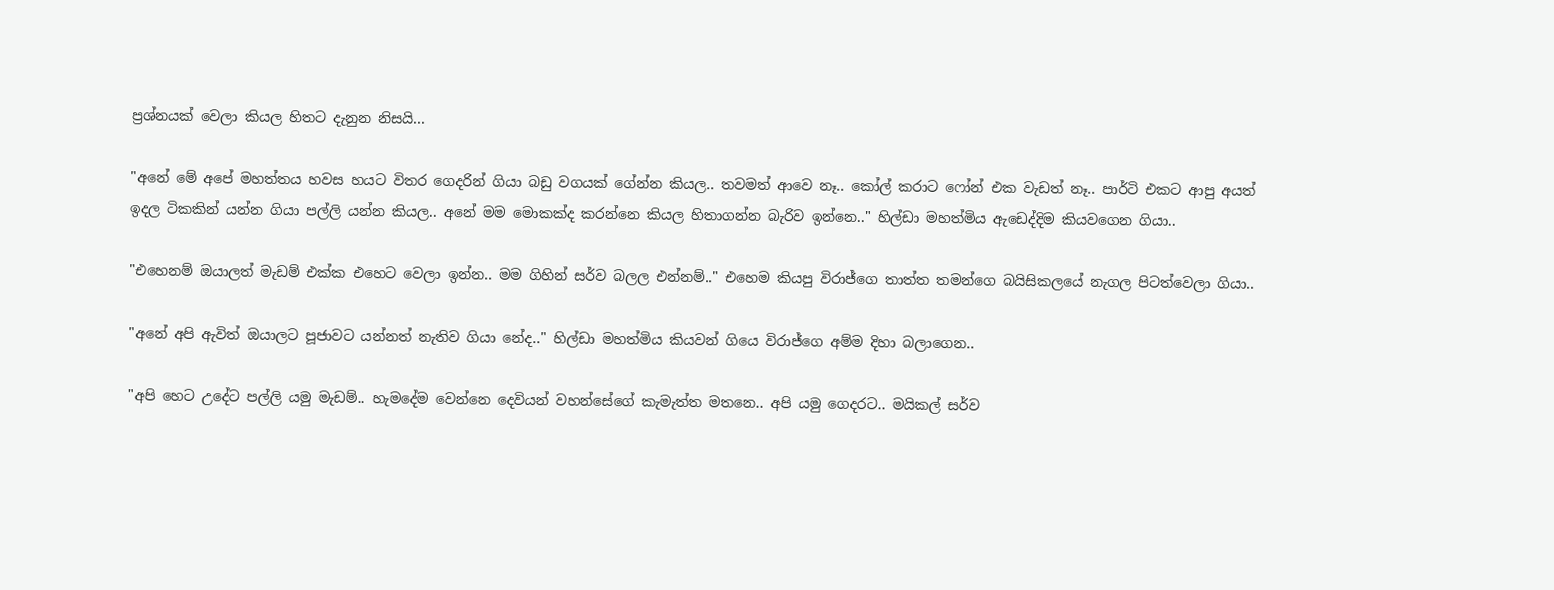ප්‍රශ්නයක් වෙලා කියල හිතට දැනුන නිසයි...

"අනේ මේ අපේ මහත්තය හවස හයට විතර ගෙදරින් ගියා බඩු වගයක් ගේන්න කියල.. තවමත් ආවෙ නෑ.. කෝල් කරාට ෆෝන් එක වැඩත් නෑ.. පාර්ටි එකට ආපු අයත් ඉදල ටිකකින් යන්න ගියා පල්ලි යන්න කියල.. අනේ මම මොකක්ද කරන්නෙ කියල හිතාගන්න බැරිව ඉන්නෙ.." හිල්ඩා මහත්මිය ඇඩෙද්දිම කියවගෙන ගියා..

"එහෙනම් ඔයාලත් මැඩම් එක්ක එහෙට වෙලා ඉන්න.. මම ගිහින් සර්ව බලල එන්නම්.." එහෙම කියපු විරාජ්ගෙ තාත්ත තමන්ගෙ බයිසිකලයේ නැගල පිටත්වෙලා ගියා..

"අනේ අපි ඇවිත් ඔයාලට පූජාවට යන්නත් නැතිව ගියා නේද.." හිල්ඩා මහත්මිය කියවන් ගියෙ විරාජ්ගෙ අම්ම දිහා බලාගෙන..

"අපි හෙට උදේට පල්ලි යමු මැඩම්.. හැමදේම වෙන්නෙ දෙවියන් වහන්සේගේ කැමැත්ත මතනෙ.. අපි යමු ගෙදරට.. මයිකල් සර්ව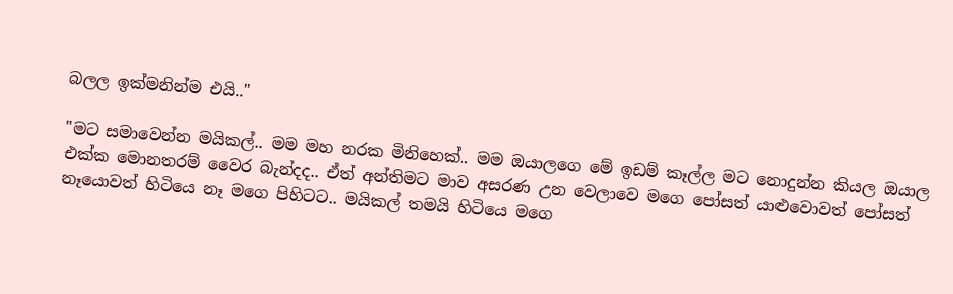බලල ඉක්මනින්ම එයි.."

"මට සමාවෙන්න මයිකල්.. මම මහ නරක මිනිහෙක්.. මම ඔයාලගෙ මේ ඉඩම් කෑල්ල මට නොදුන්න කියල ඔයාල එක්ක මොනතරම් වෛර බැන්දද.. ඒත් අන්තිමට මාව අසරණ උන වෙලාවෙ මගෙ පෝසත් යාළුවොවත් පෝසත් නෑයොවත් හිටියෙ නෑ මගෙ පිහිටට.. මයිකල් තමයි හිටියෙ මගෙ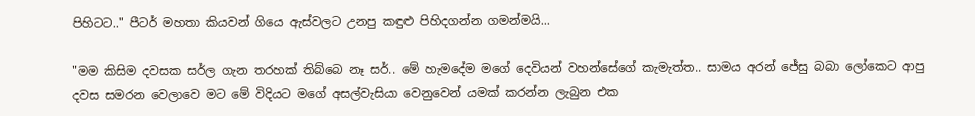පිහිටට.." පීටර් මහතා කියවන් ගියෙ ඇස්වලට උනපු කඳුළු පිහිදගන්න ගමන්මයි...

"මම කිසිම දවසක සර්ල ගැන තරහක් තිබ්බෙ නෑ සර්.. මේ හැමදේම මගේ දෙවියන් වහන්සේගේ කැමැත්ත.. සාමය අරන් ජේසු බබා ලෝකෙට ආපු දවස සමරන වෙලාවෙ මට මේ විදියට මගේ අසල්වැසියා වෙනුවෙන් යමක් කරන්න ලැබුන එක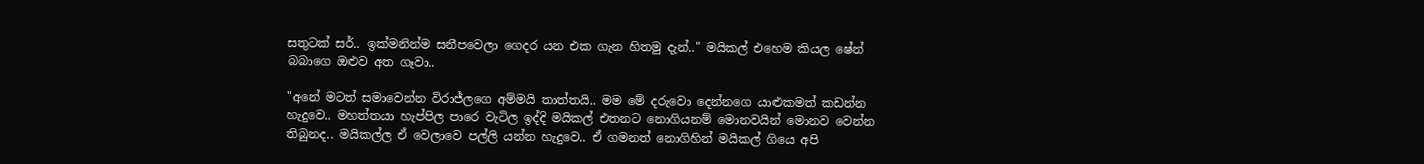සතුටක් සර්.. ඉක්මනින්ම සනීපවෙලා ගෙදර යන එක ගැන හිතමු දැන්.." මයිකල් එහෙම කියල ෂේන් බබාගෙ ඔළුව අත ගෑවා..

"අනේ මටත් සමාවෙන්න විරාජ්ලගෙ අම්මයි තාත්තයි.. මම මේ දරුවො දෙන්නගෙ යාළුකමත් කඩන්න හැදුවෙ.. මහත්තයා හැප්පිල පාරෙ වැටිල ඉද්දි මයිකල් එතනට නොගියනම් මොනවයින් මොනව වෙන්න තිබුනද.. මයිකල්ල ඒ වෙලාවෙ පල්ලි යන්න හැදුවෙ.. ඒ ගමනත් නොගිහින් මයිකල් ගියෙ අපි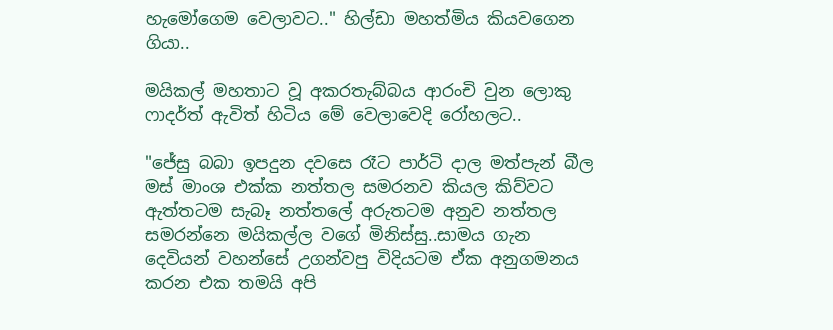හැමෝගෙම වෙලාවට.." හිල්ඩා මහත්මිය කියවගෙන ගියා..

මයිකල් මහතාට වූ අකරතැබ්බය ආරංචි වුන ලොකු ෆාදර්ත් ඇවිත් හිටිය මේ වෙලාවෙදි රෝහලට..

"ජේසු බබා ඉපදුන දවසෙ රෑට පාර්ටි දාල මත්පැන් බීල මස් මාංශ එක්ක නත්තල සමරනව කියල කිව්වට ඇත්තටම සැබෑ නත්තලේ අරුතටම අනුව නත්තල සමරන්නෙ මයිකල්ල වගේ මිනිස්සු..සාමය ගැන දෙවියන් වහන්සේ උගන්වපු විදියටම ඒක අනුගමනය කරන එක තමයි අපි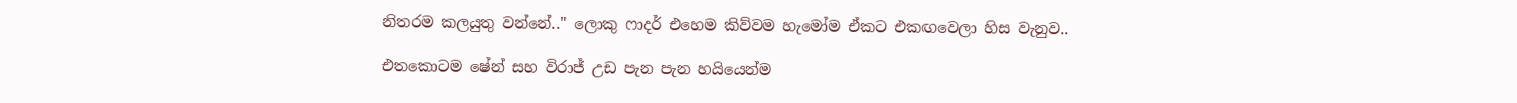නිතරම කලයුතු වන්නේ.." ලොකු ෆාදර් එහෙම කිව්වම හැමෝම ඒකට එකඟවෙලා හිස වැනුව..

එතකොටම ෂේන් සහ විරාජ් උඩ පැන පැන හයියෙන්ම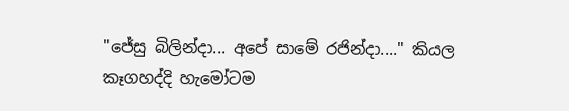"ජේසු බිලින්දා... අපේ සාමේ රජින්දා...." කියල කෑගහද්දි හැමෝටම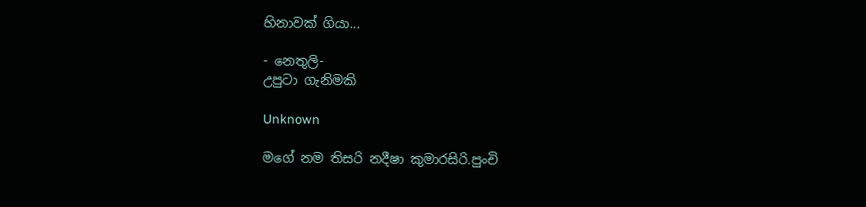හිනාවක් ගියා...

- නෙතුලි-
උපුටා ගැනිමකි

Unknown

මගේ නම තිසරි නදීෂා කුමාරසිරි.පුංචි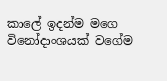කාලේ ඉදන්ම මගෙ විනෝදාංශයක් වගේම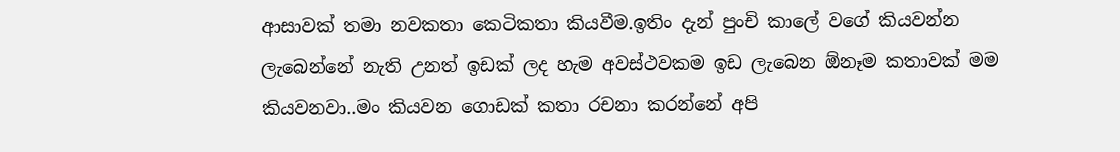ආසාවක් තමා නවකතා කෙටිකතා කියවීම.ඉතිං දැන් පුංචි කාලේ වගේ කියවන්න ලැබෙන්නේ නැති උනත් ඉඩක් ලද හැම අවස්ථවකම ඉඩ ලැබෙන ඕනෑම කතාවක් මම කියවනවා..මං කියවන ගොඩක් කතා රචනා කරන්නේ අපි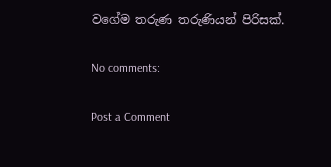වගේම තරුණ තරුණියන් පිරිසක්.

No comments:

Post a Comment